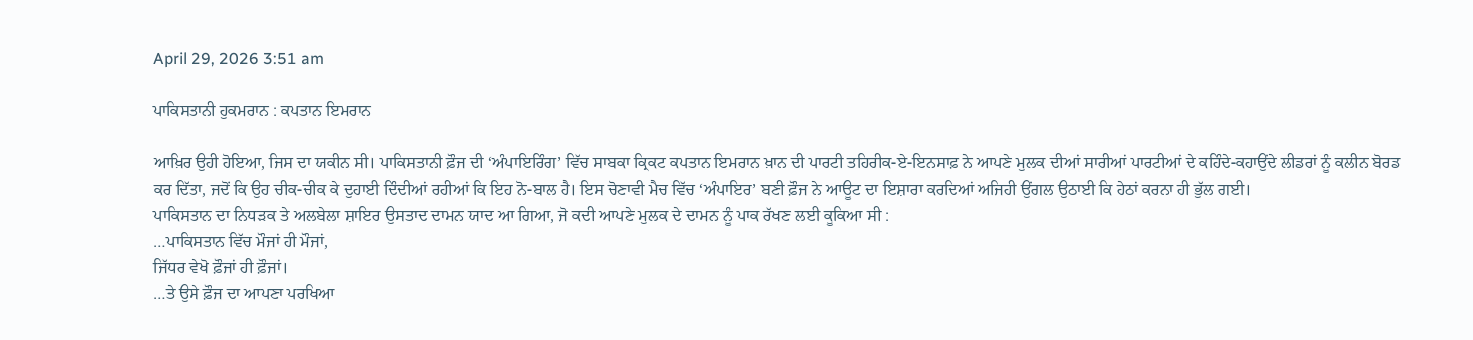April 29, 2026 3:51 am

ਪਾਕਿਸਤਾਨੀ ਹੁਕਮਰਾਨ : ਕਪਤਾਨ ਇਮਰਾਨ

ਆਖ਼ਿਰ ਉਹੀ ਹੋਇਆ, ਜਿਸ ਦਾ ਯਕੀਨ ਸੀ। ਪਾਕਿਸਤਾਨੀ ਫ਼ੌਜ ਦੀ ‘ਅੰਪਾਇਰਿੰਗ’ ਵਿੱਚ ਸਾਬਕਾ ਕ੍ਰਿਕਟ ਕਪਤਾਨ ਇਮਰਾਨ ਖ਼ਾਨ ਦੀ ਪਾਰਟੀ ਤਹਿਰੀਕ-ਏ-ਇਨਸਾਫ਼ ਨੇ ਆਪਣੇ ਮੁਲਕ ਦੀਆਂ ਸਾਰੀਆਂ ਪਾਰਟੀਆਂ ਦੇ ਕਹਿੰਦੇ-ਕਹਾਉਂਦੇ ਲੀਡਰਾਂ ਨੂੰ ਕਲੀਨ ਬੋਰਡ ਕਰ ਦਿੱਤਾ, ਜਦੋਂ ਕਿ ਉਹ ਚੀਕ-ਚੀਕ ਕੇ ਦੁਹਾਈ ਦਿੰਦੀਆਂ ਰਹੀਆਂ ਕਿ ਇਹ ਨੋ-ਬਾਲ ਹੈ। ਇਸ ਚੋਣਾਵੀ ਮੈਚ ਵਿੱਚ ‘ਅੰਪਾਇਰ’ ਬਣੀ ਫ਼ੌਜ ਨੇ ਆਊਟ ਦਾ ਇਸ਼ਾਰਾ ਕਰਦਿਆਂ ਅਜਿਹੀ ਉਂਗਲ ਉਠਾਈ ਕਿ ਹੇਠਾਂ ਕਰਨਾ ਹੀ ਭੁੱਲ ਗਈ।
ਪਾਕਿਸਤਾਨ ਦਾ ਨਿਧੜਕ ਤੇ ਅਲਬੇਲਾ ਸ਼ਾਇਰ ਉਸਤਾਦ ਦਾਮਨ ਯਾਦ ਆ ਗਿਆ, ਜੋ ਕਦੀ ਆਪਣੇ ਮੁਲਕ ਦੇ ਦਾਮਨ ਨੂੰ ਪਾਕ ਰੱਖਣ ਲਈ ਕੂਕਿਆ ਸੀ :
…ਪਾਕਿਸਤਾਨ ਵਿੱਚ ਮੌਜਾਂ ਹੀ ਮੌਜਾਂ,
ਜਿੱਧਰ ਵੇਖੋ ਫ਼ੌਜਾਂ ਹੀ ਫ਼ੌਜਾਂ।
…ਤੇ ਉਸੇ ਫ਼ੌਜ ਦਾ ਆਪਣਾ ਪਰਖਿਆ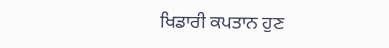ਖਿਡਾਰੀ ਕਪਤਾਨ ਹੁਣ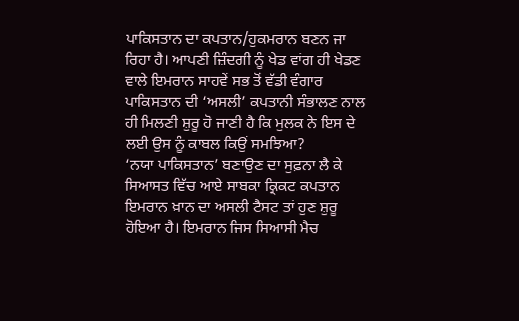ਪਾਕਿਸਤਾਨ ਦਾ ਕਪਤਾਨ/ਹੁਕਮਰਾਨ ਬਣਨ ਜਾ ਰਿਹਾ ਹੈ। ਆਪਣੀ ਜ਼ਿੰਦਗੀ ਨੂੰ ਖੇਡ ਵਾਂਗ ਹੀ ਖੇਡਣ ਵਾਲੇ ਇਮਰਾਨ ਸਾਹਵੇਂ ਸਭ ਤੋਂ ਵੱਡੀ ਵੰਗਾਰ ਪਾਕਿਸਤਾਨ ਦੀ ‘ਅਸਲੀ’ ਕਪਤਾਨੀ ਸੰਭਾਲਣ ਨਾਲ ਹੀ ਮਿਲਣੀ ਸ਼ੁਰੂ ਹੋ ਜਾਣੀ ਹੈ ਕਿ ਮੁਲਕ ਨੇ ਇਸ ਦੇ ਲਈ ਉਸ ਨੂੰ ਕਾਬਲ ਕਿਉਂ ਸਮਝਿਆ?
‘ਨਯਾ ਪਾਕਿਸਤਾਨ’ ਬਣਾਉਣ ਦਾ ਸੁਫ਼ਨਾ ਲੈ ਕੇ ਸਿਆਸਤ ਵਿੱਚ ਆਏ ਸਾਬਕਾ ਕ੍ਰਿਕਟ ਕਪਤਾਨ ਇਮਰਾਨ ਖ਼ਾਨ ਦਾ ਅਸਲੀ ਟੈਸਟ ਤਾਂ ਹੁਣ ਸ਼ੁਰੂ ਹੋਇਆ ਹੈ। ਇਮਰਾਨ ਜਿਸ ਸਿਆਸੀ ਮੈਚ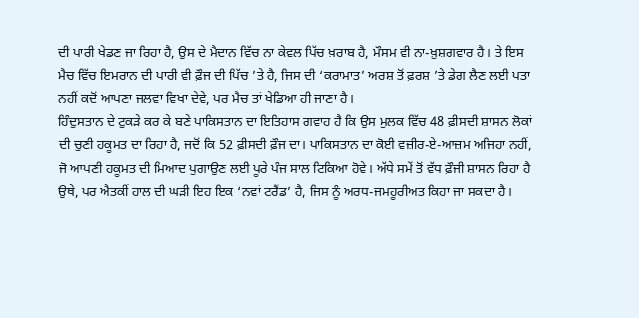ਦੀ ਪਾਰੀ ਖੇਡਣ ਜਾ ਰਿਹਾ ਹੈ, ਉਸ ਦੇ ਮੈਦਾਨ ਵਿੱਚ ਨਾ ਕੇਵਲ ਪਿੱਚ ਖ਼ਰਾਬ ਹੈ, ਮੌਸਮ ਵੀ ਨਾ-ਖ਼ੁਸ਼ਗਵਾਰ ਹੈ। ਤੇ ਇਸ ਮੈਚ ਵਿੱਚ ਇਮਰਾਨ ਦੀ ਪਾਰੀ ਵੀ ਫ਼ੌਜ ਦੀ ਪਿੱਚ ’ਤੇ ਹੈ, ਜਿਸ ਦੀ ‘ਕਰਾਮਾਤ’ ਅਰਸ਼ ਤੋਂ ਫ਼ਰਸ਼ ’ਤੇ ਡੇਗ ਲੈਣ ਲਈ ਪਤਾ ਨਹੀਂ ਕਦੋਂ ਆਪਣਾ ਜਲਵਾ ਵਿਖਾ ਦੇਵੇ, ਪਰ ਮੈਚ ਤਾਂ ਖੇਡਿਆ ਹੀ ਜਾਣਾ ਹੈ।
ਹਿੰਦੁਸਤਾਨ ਦੇ ਟੁਕੜੇ ਕਰ ਕੇ ਬਣੇ ਪਾਕਿਸਤਾਨ ਦਾ ਇਤਿਹਾਸ ਗਵਾਹ ਹੈ ਕਿ ਉਸ ਮੁਲਕ ਵਿੱਚ 48 ਫ਼ੀਸਦੀ ਸ਼ਾਸਨ ਲੋਕਾਂ ਦੀ ਚੁਣੀ ਹਕੂਮਤ ਦਾ ਰਿਹਾ ਹੈ, ਜਦੋਂ ਕਿ 52 ਫ਼ੀਸਦੀ ਫ਼ੌਜ ਦਾ। ਪਾਕਿਸਤਾਨ ਦਾ ਕੋਈ ਵਜ਼ੀਰ-ਏ-ਆਜ਼ਮ ਅਜਿਹਾ ਨਹੀਂ, ਜੋ ਆਪਣੀ ਹਕੂਮਤ ਦੀ ਮਿਆਦ ਪੁਗਾਉਣ ਲਈ ਪੂਰੇ ਪੰਜ ਸਾਲ ਟਿਕਿਆ ਹੋਵੇ। ਅੱਧੇ ਸਮੇਂ ਤੋਂ ਵੱਧ ਫ਼ੌਜੀ ਸ਼ਾਸਨ ਰਿਹਾ ਹੈ ਉਥੇ, ਪਰ ਐਤਕੀਂ ਹਾਲ ਦੀ ਘੜੀ ਇਹ ਇਕ ‘ਨਵਾਂ ਟਰੈਂਡ’ ਹੈ, ਜਿਸ ਨੂੰ ਅਰਧ-ਜਮਹੂਰੀਅਤ ਕਿਹਾ ਜਾ ਸਕਦਾ ਹੈ।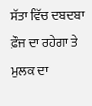ਸੱਤਾ ਵਿੱਚ ਦਬਦਬਾ ਫ਼ੌਜ ਦਾ ਰਹੇਗਾ ਤੇ ਮੁਲਕ ਦਾ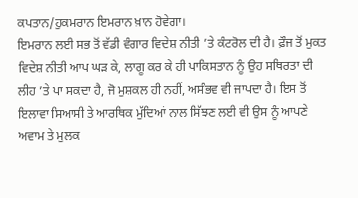ਕਪਤਾਨ/ਹੁਕਮਰਾਨ ਇਮਰਾਨ ਖ਼ਾਨ ਹੋਵੇਗਾ।
ਇਮਰਾਨ ਲਈ ਸਭ ਤੋਂ ਵੱਡੀ ਵੰਗਾਰ ਵਿਦੇਸ਼ ਨੀਤੀ ’ਤੇ ਕੰਟਰੋਲ ਦੀ ਹੈ। ਫ਼ੌਜ ਤੋਂ ਮੁਕਤ ਵਿਦੇਸ਼ ਨੀਤੀ ਆਪ ਘੜ ਕੇ, ਲਾਗੂ ਕਰ ਕੇ ਹੀ ਪਾਕਿਸਤਾਨ ਨੂੰ ਉਹ ਸਥਿਰਤਾ ਦੀ ਲੀਹ ’ਤੇ ਪਾ ਸਕਦਾ ਹੈ, ਜੋ ਮੁਸ਼ਕਲ ਹੀ ਨਹੀਂ, ਅਸੰਭਵ ਵੀ ਜਾਪਦਾ ਹੈ। ਇਸ ਤੋਂ ਇਲਾਵਾ ਸਿਆਸੀ ਤੇ ਆਰਥਿਕ ਮੁੱਦਿਆਂ ਨਾਲ ਸਿੱਝਣ ਲਈ ਵੀ ਉਸ ਨੂੰ ਆਪਣੇ ਅਵਾਮ ਤੇ ਮੁਲਕ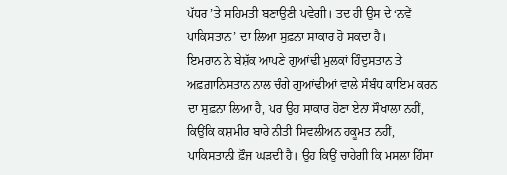ਪੱਧਰ ’ਤੇ ਸਹਿਮਤੀ ਬਣਾਉਣੀ ਪਵੇਗੀ। ਤਦ ਹੀ ਉਸ ਦੇ ‘ਨਵੇਂ ਪਾਕਿਸਤਾਨ’ ਦਾ ਲਿਆ ਸੁਫ਼ਨਾ ਸਾਕਾਰ ਹੋ ਸਕਦਾ ਹੈ।
ਇਮਰਾਨ ਨੇ ਬੇਸ਼ੱਕ ਆਪਣੇ ਗੁਆਂਢੀ ਮੁਲਕਾਂ ਹਿੰਦੁਸਤਾਨ ਤੇ ਅਫ਼ਗ਼ਾਨਿਸਤਾਨ ਨਾਲ ਚੰਗੇ ਗੁਆਂਢੀਆਂ ਵਾਲੇ ਸੰਬੰਧ ਕਾਇਮ ਕਰਨ ਦਾ ਸੁਫ਼ਨਾ ਲਿਆ ਹੈ, ਪਰ ਉਹ ਸਾਕਾਰ ਹੋਣਾ ਏਨਾ ਸੌਖਾਲਾ ਨਹੀਂ, ਕਿਉਂਕਿ ਕਸ਼ਮੀਰ ਬਾਰੇ ਨੀਤੀ ਸਿਵਲੀਅਨ ਹਕੂਮਤ ਨਹੀਂ, ਪਾਕਿਸਤਾਨੀ ਫ਼ੌਜ ਘੜਦੀ ਹੈ। ਉਹ ਕਿਉਂ ਚਾਹੇਗੀ ਕਿ ਮਸਲਾ ਹਿੰਸਾ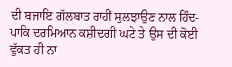ਦੀ ਬਜਾਇ ਗੱਲਬਾਤ ਰਾਹੀਂ ਸੁਲਝਾਉਣ ਨਾਲ ਹਿੰਦ-ਪਾਕਿ ਦਰਮਿਆਨ ਕਸ਼ੀਦਗੀ ਘਟੇ ਤੇ ਉਸ ਦੀ ਕੋਈ ਵੁੱਕਤ ਹੀ ਨਾ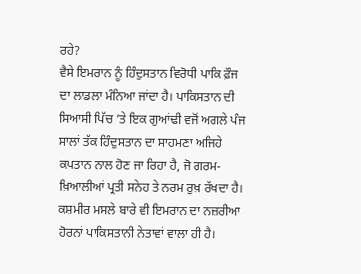ਰਹੇ?
ਵੈਸੇ ਇਮਰਾਨ ਨੂੰ ਹਿੰਦੁਸਤਾਨ ਵਿਰੋਧੀ ਪਾਕਿ ਫ਼ੌਜ ਦਾ ਲਾਡਲਾ ਮੰਨਿਆ ਜਾਂਦਾ ਹੈ। ਪਾਕਿਸਤਾਨ ਦੀ ਸਿਆਸੀ ਪਿੱਚ ’ਤੇ ਇਕ ਗੁਆਂਢੀ ਵਜੋਂ ਅਗਲੇ ਪੰਜ ਸਾਲਾਂ ਤੱਕ ਹਿੰਦੁਸਤਾਨ ਦਾ ਸਾਹਮਣਾ ਅਜਿਹੇ ਕਪਤਾਨ ਨਾਲ ਹੋਣ ਜਾ ਰਿਹਾ ਹੈ, ਜੋ ਗਰਮ-ਖ਼ਿਆਲੀਆਂ ਪ੍ਰਤੀ ਸਨੇਹ ਤੇ ਨਰਮ ਰੁਖ਼ ਰੱਖਦਾ ਹੈ। ਕਸ਼ਮੀਰ ਮਸਲੇ ਬਾਰੇ ਵੀ ਇਮਰਾਨ ਦਾ ਨਜ਼ਰੀਆ ਹੋਰਨਾਂ ਪਾਕਿਸਤਾਨੀ ਨੇਤਾਵਾਂ ਵਾਲਾ ਹੀ ਹੈ।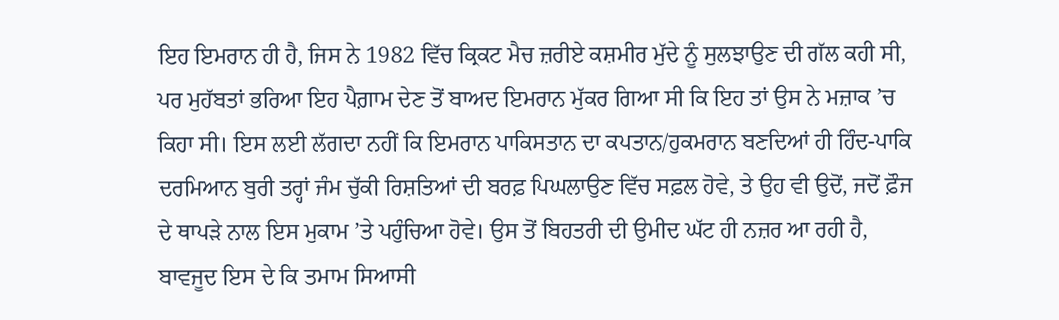ਇਹ ਇਮਰਾਨ ਹੀ ਹੈ, ਜਿਸ ਨੇ 1982 ਵਿੱਚ ਕ੍ਰਿਕਟ ਮੈਚ ਜ਼ਰੀਏ ਕਸ਼ਮੀਰ ਮੁੱਦੇ ਨੂੰ ਸੁਲਝਾਉਣ ਦੀ ਗੱਲ ਕਹੀ ਸੀ, ਪਰ ਮੁਹੱਬਤਾਂ ਭਰਿਆ ਇਹ ਪੈਗ਼ਾਮ ਦੇਣ ਤੋਂ ਬਾਅਦ ਇਮਰਾਨ ਮੁੱਕਰ ਗਿਆ ਸੀ ਕਿ ਇਹ ਤਾਂ ਉਸ ਨੇ ਮਜ਼ਾਕ ’ਚ ਕਿਹਾ ਸੀ। ਇਸ ਲਈ ਲੱਗਦਾ ਨਹੀਂ ਕਿ ਇਮਰਾਨ ਪਾਕਿਸਤਾਨ ਦਾ ਕਪਤਾਨ/ਹੁਕਮਰਾਨ ਬਣਦਿਆਂ ਹੀ ਹਿੰਦ-ਪਾਕਿ ਦਰਮਿਆਨ ਬੁਰੀ ਤਰ੍ਹਾਂ ਜੰਮ ਚੁੱਕੀ ਰਿਸ਼ਤਿਆਂ ਦੀ ਬਰਫ਼ ਪਿਘਲਾਉਣ ਵਿੱਚ ਸਫ਼ਲ ਹੋਵੇ, ਤੇ ਉਹ ਵੀ ਉਦੋਂ, ਜਦੋਂ ਫ਼ੌਜ ਦੇ ਥਾਪੜੇ ਨਾਲ ਇਸ ਮੁਕਾਮ ’ਤੇ ਪਹੁੰਚਿਆ ਹੋਵੇ। ਉਸ ਤੋਂ ਬਿਹਤਰੀ ਦੀ ਉਮੀਦ ਘੱਟ ਹੀ ਨਜ਼ਰ ਆ ਰਹੀ ਹੈ, ਬਾਵਜੂਦ ਇਸ ਦੇ ਕਿ ਤਮਾਮ ਸਿਆਸੀ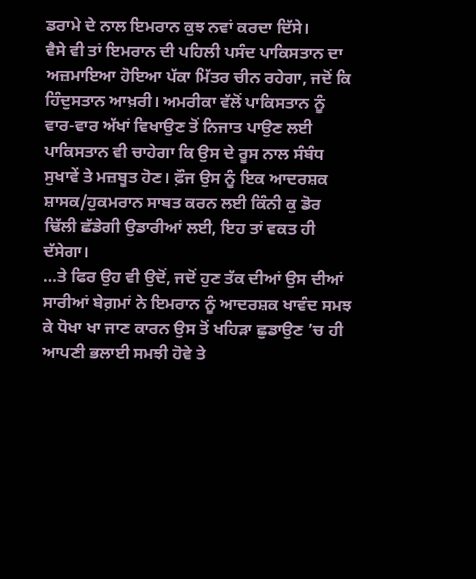ਡਰਾਮੇ ਦੇ ਨਾਲ ਇਮਰਾਨ ਕੁਝ ਨਵਾਂ ਕਰਦਾ ਦਿੱਸੇ।
ਵੈਸੇ ਵੀ ਤਾਂ ਇਮਰਾਨ ਦੀ ਪਹਿਲੀ ਪਸੰਦ ਪਾਕਿਸਤਾਨ ਦਾ ਅਜ਼ਮਾਇਆ ਹੋਇਆ ਪੱਕਾ ਮਿੱਤਰ ਚੀਨ ਰਹੇਗਾ, ਜਦੋਂ ਕਿ ਹਿੰਦੁਸਤਾਨ ਆਖ਼ਰੀ। ਅਮਰੀਕਾ ਵੱਲੋਂ ਪਾਕਿਸਤਾਨ ਨੂੰ ਵਾਰ-ਵਾਰ ਅੱਖਾਂ ਵਿਖਾਉਣ ਤੋਂ ਨਿਜਾਤ ਪਾਉਣ ਲਈ ਪਾਕਿਸਤਾਨ ਵੀ ਚਾਹੇਗਾ ਕਿ ਉਸ ਦੇ ਰੂਸ ਨਾਲ ਸੰਬੰਧ ਸੁਖਾਵੇਂ ਤੇ ਮਜ਼ਬੂਤ ਹੋਣ। ਫ਼ੌਜ ਉਸ ਨੂੰ ਇਕ ਆਦਰਸ਼ਕ ਸ਼ਾਸਕ/ਹੁਕਮਰਾਨ ਸਾਬਤ ਕਰਨ ਲਈ ਕਿੰਨੀ ਕੁ ਡੋਰ ਢਿੱਲੀ ਛੱਡੇਗੀ ਉਡਾਰੀਆਂ ਲਈ, ਇਹ ਤਾਂ ਵਕਤ ਹੀ ਦੱਸੇਗਾ।
…ਤੇ ਫਿਰ ਉਹ ਵੀ ਉਦੋਂ, ਜਦੋਂ ਹੁਣ ਤੱਕ ਦੀਆਂ ਉਸ ਦੀਆਂ ਸਾਰੀਆਂ ਬੇਗ਼ਮਾਂ ਨੇ ਇਮਰਾਨ ਨੂੰ ਆਦਰਸ਼ਕ ਖਾਵੰਦ ਸਮਝ ਕੇ ਧੋਖਾ ਖਾ ਜਾਣ ਕਾਰਨ ਉਸ ਤੋਂ ਖਹਿੜਾ ਛੁਡਾਉਣ ’ਚ ਹੀ ਆਪਣੀ ਭਲਾਈ ਸਮਝੀ ਹੋਵੇ ਤੇ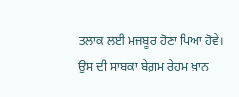ਤਲਾਕ ਲਈ ਮਜਬੂਰ ਹੋਣਾ ਪਿਆ ਹੋਵੇ। ਉਸ ਦੀ ਸਾਬਕਾ ਬੇਗ਼ਮ ਰੇਹਮ ਖ਼ਾਨ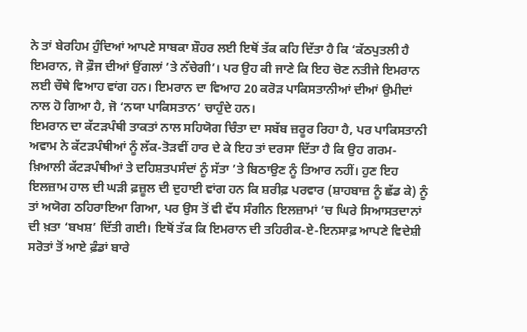ਨੇ ਤਾਂ ਬੇਰਹਿਮ ਹੁੰਦਿਆਂ ਆਪਣੇ ਸਾਬਕਾ ਸ਼ੌਹਰ ਲਈ ਇਥੋਂ ਤੱਕ ਕਹਿ ਦਿੱਤਾ ਹੈ ਕਿ ‘ਕੱਠਪੁਤਲੀ ਹੈ ਇਮਰਾਨ, ਜੋ ਫ਼ੌਜ ਦੀਆਂ ਉਂਗਲਾਂ ’ਤੇ ਨੱਚੇਗੀ’। ਪਰ ਉਹ ਕੀ ਜਾਣੇ ਕਿ ਇਹ ਚੋਣ ਨਤੀਜੇ ਇਮਰਾਨ ਲਈ ਚੌਥੇ ਵਿਆਹ ਵਾਂਗ ਹਨ। ਇਮਰਾਨ ਦਾ ਵਿਆਹ 20 ਕਰੋੜ ਪਾਕਿਸਤਾਨੀਆਂ ਦੀਆਂ ਉਮੀਦਾਂ ਨਾਲ ਹੋ ਗਿਆ ਹੈ, ਜੋ ‘ਨਯਾ ਪਾਕਿਸਤਾਨ’ ਚਾਹੁੰਦੇ ਹਨ।
ਇਮਰਾਨ ਦਾ ਕੱਟੜਪੰਥੀ ਤਾਕਤਾਂ ਨਾਲ ਸਹਿਯੋਗ ਚਿੰਤਾ ਦਾ ਸਬੱਬ ਜ਼ਰੂਰ ਰਿਹਾ ਹੈ, ਪਰ ਪਾਕਿਸਤਾਨੀ ਅਵਾਮ ਨੇ ਕੱਟੜਪੰਥੀਆਂ ਨੂੰ ਲੱਕ-ਤੋੜਵੀਂ ਹਾਰ ਦੇ ਕੇ ਇਹ ਤਾਂ ਦਰਸਾ ਦਿੱਤਾ ਹੈ ਕਿ ਉਹ ਗਰਮ-ਖ਼ਿਆਲੀ ਕੱਟੜਪੰਥੀਆਂ ਤੇ ਦਹਿਸ਼ਤਪਸੰਦਾਂ ਨੂੰ ਸੱਤਾ ’ਤੇ ਬਿਠਾਉਣ ਨੂੰ ਤਿਆਰ ਨਹੀਂ। ਹੁਣ ਇਹ ਇਲਜ਼ਾਮ ਹਾਲ ਦੀ ਘੜੀ ਫ਼ਜ਼ੂਲ ਦੀ ਦੁਹਾਈ ਵਾਂਗ ਹਨ ਕਿ ਸ਼ਰੀਫ਼ ਪਰਵਾਰ (ਸ਼ਾਹਬਾਜ਼ ਨੂੰ ਛੱਡ ਕੇ) ਨੂੰ ਤਾਂ ਅਯੋਗ ਠਹਿਰਾਇਆ ਗਿਆ, ਪਰ ਉਸ ਤੋਂ ਵੀ ਵੱਧ ਸੰਗੀਨ ਇਲਜ਼ਾਮਾਂ ’ਚ ਘਿਰੇ ਸਿਆਸਤਦਾਨਾਂ ਦੀ ਖ਼ਤਾ ‘ਬਖਸ਼’ ਦਿੱਤੀ ਗਈ। ਇਥੋਂ ਤੱਕ ਕਿ ਇਮਰਾਨ ਦੀ ਤਹਿਰੀਕ-ਏ-ਇਨਸਾਫ਼ ਆਪਣੇ ਵਿਦੇਸ਼ੀ ਸਰੋਤਾਂ ਤੋਂ ਆਏ ਫ਼ੰਡਾਂ ਬਾਰੇ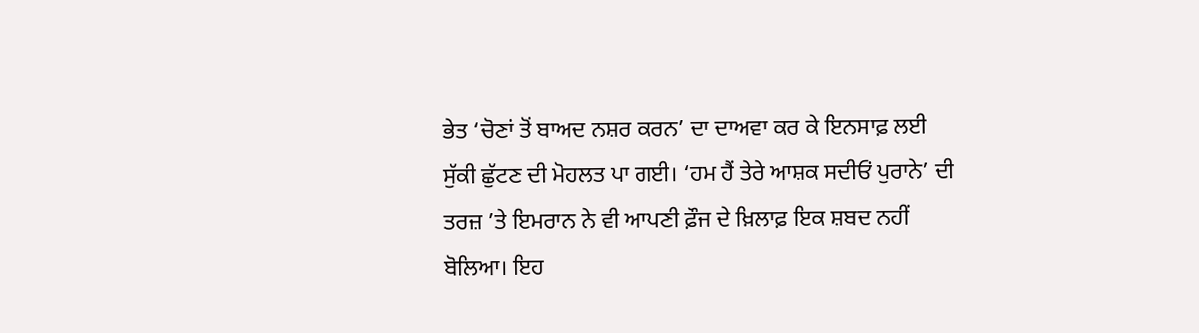ਭੇਤ ‘ਚੋਣਾਂ ਤੋਂ ਬਾਅਦ ਨਸ਼ਰ ਕਰਨ’ ਦਾ ਦਾਅਵਾ ਕਰ ਕੇ ਇਨਸਾਫ਼ ਲਈ ਸੁੱਕੀ ਛੁੱਟਣ ਦੀ ਮੋਹਲਤ ਪਾ ਗਈ। ‘ਹਮ ਹੈਂ ਤੇਰੇ ਆਸ਼ਕ ਸਦੀਓਂ ਪੁਰਾਨੇ’ ਦੀ ਤਰਜ਼ ’ਤੇ ਇਮਰਾਨ ਨੇ ਵੀ ਆਪਣੀ ਫ਼ੌਜ ਦੇ ਖ਼ਿਲਾਫ਼ ਇਕ ਸ਼ਬਦ ਨਹੀਂ ਬੋਲਿਆ। ਇਹ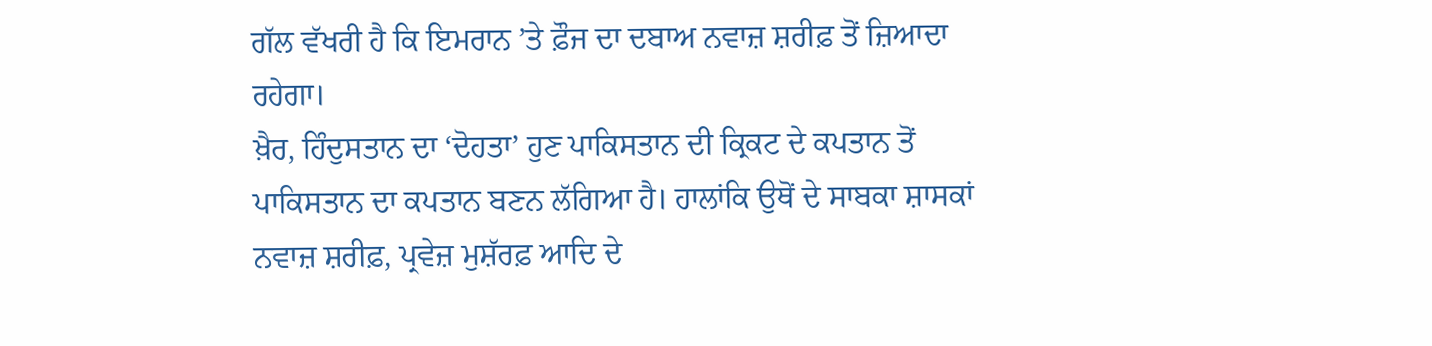ਗੱਲ ਵੱਖਰੀ ਹੈ ਕਿ ਇਮਰਾਨ ’ਤੇ ਫ਼ੌਜ ਦਾ ਦਬਾਅ ਨਵਾਜ਼ ਸ਼ਰੀਫ਼ ਤੋਂ ਜ਼ਿਆਦਾ ਰਹੇਗਾ।
ਖ਼ੈਰ, ਹਿੰਦੁਸਤਾਨ ਦਾ ‘ਦੋਹਤਾ’ ਹੁਣ ਪਾਕਿਸਤਾਨ ਦੀ ਕ੍ਰਿਕਟ ਦੇ ਕਪਤਾਨ ਤੋਂ ਪਾਕਿਸਤਾਨ ਦਾ ਕਪਤਾਨ ਬਣਨ ਲੱਗਿਆ ਹੈ। ਹਾਲਾਂਕਿ ਉਥੋਂ ਦੇ ਸਾਬਕਾ ਸ਼ਾਸਕਾਂ ਨਵਾਜ਼ ਸ਼ਰੀਫ਼, ਪ੍ਰਵੇਜ਼ ਮੁਸ਼ੱਰਫ਼ ਆਦਿ ਦੇ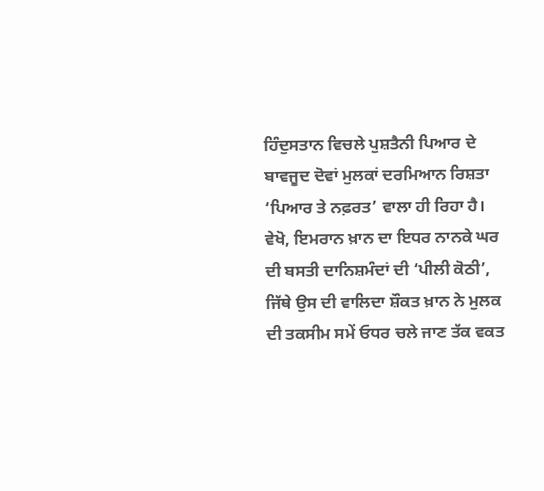ਹਿੰਦੁਸਤਾਨ ਵਿਚਲੇ ਪੁਸ਼ਤੈਨੀ ਪਿਆਰ ਦੇ ਬਾਵਜੂਦ ਦੋਵਾਂ ਮੁਲਕਾਂ ਦਰਮਿਆਨ ਰਿਸ਼ਤਾ ‘ਪਿਆਰ ਤੇ ਨਫ਼ਰਤ’ ਵਾਲਾ ਹੀ ਰਿਹਾ ਹੈ। ਵੇਖੋ, ਇਮਰਾਨ ਖ਼ਾਨ ਦਾ ਇਧਰ ਨਾਨਕੇ ਘਰ ਦੀ ਬਸਤੀ ਦਾਨਿਸ਼ਮੰਦਾਂ ਦੀ ‘ਪੀਲੀ ਕੋਠੀ’, ਜਿੱਥੇ ਉਸ ਦੀ ਵਾਲਿਦਾ ਸ਼ੌਕਤ ਖ਼ਾਨ ਨੇ ਮੁਲਕ ਦੀ ਤਕਸੀਮ ਸਮੇਂ ਓਧਰ ਚਲੇ ਜਾਣ ਤੱਕ ਵਕਤ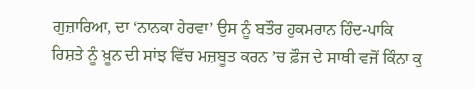ਗੁਜ਼ਾਰਿਆ, ਦਾ ‘ਨਾਨਕਾ ਹੇਰਵਾ’ ਉਸ ਨੂੰ ਬਤੌਰ ਹੁਕਮਰਾਨ ਹਿੰਦ-ਪਾਕਿ ਰਿਸ਼ਤੇ ਨੂੰ ਖ਼ੂਨ ਦੀ ਸਾਂਝ ਵਿੱਚ ਮਜ਼ਬੂਤ ਕਰਨ ’ਚ ਫ਼ੌਜ ਦੇ ਸਾਥੀ ਵਜੋਂ ਕਿੰਨਾ ਕੁ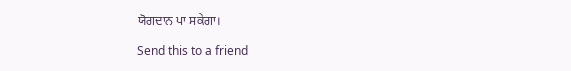ਯੋਗਦਾਨ ਪਾ ਸਕੇਗਾ।

Send this to a friend